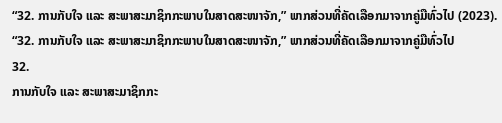“32. ການກັບໃຈ ແລະ ສະພາສະມາຊິກກະພາບໃນສາດສະໜາຈັກ,” ພາກສ່ວນທີ່ຄັດເລືອກມາຈາກຄູ່ມືທົ່ວໄປ (2023).
“32. ການກັບໃຈ ແລະ ສະພາສະມາຊິກກະພາບໃນສາດສະໜາຈັກ,” ພາກສ່ວນທີ່ຄັດເລືອກມາຈາກຄູ່ມືທົ່ວໄປ
32.
ການກັບໃຈ ແລະ ສະພາສະມາຊິກກະ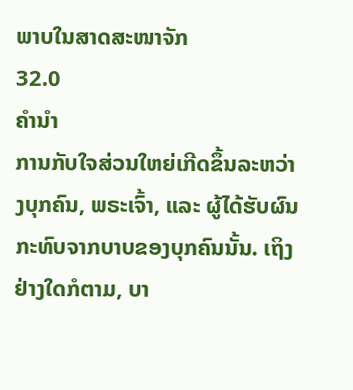ພາບໃນສາດສະໜາຈັກ
32.0
ຄຳນຳ
ການກັບໃຈສ່ວນໃຫຍ່ເກີດຂຶ້ນລະຫວ່າງບຸກຄົນ, ພຣະເຈົ້າ, ແລະ ຜູ້ໄດ້ຮັບຜົນກະທົບຈາກບາບຂອງບຸກຄົນນັ້ນ. ເຖິງຢ່າງໃດກໍຕາມ, ບາ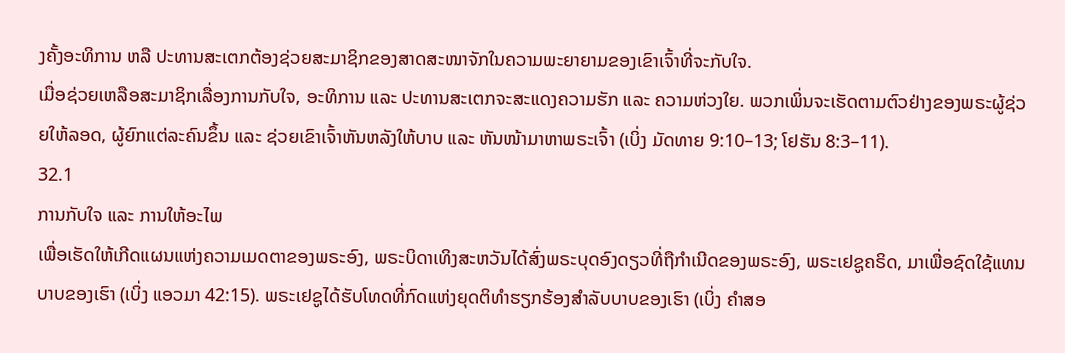ງຄັ້ງອະທິການ ຫລື ປະທານສະເຕກຕ້ອງຊ່ວຍສະມາຊິກຂອງສາດສະໜາຈັກໃນຄວາມພະຍາຍາມຂອງເຂົາເຈົ້າທີ່ຈະກັບໃຈ.
ເມື່ອຊ່ວຍເຫລືອສະມາຊິກເລື່ອງການກັບໃຈ, ອະທິການ ແລະ ປະທານສະເຕກຈະສະແດງຄວາມຮັກ ແລະ ຄວາມຫ່ວງໃຍ. ພວກເພິ່ນຈະເຮັດຕາມຕົວຢ່າງຂອງພຣະຜູ້ຊ່ວຍໃຫ້ລອດ, ຜູ້ຍົກແຕ່ລະຄົນຂຶ້ນ ແລະ ຊ່ວຍເຂົາເຈົ້າຫັນຫລັງໃຫ້ບາບ ແລະ ຫັນໜ້າມາຫາພຣະເຈົ້າ (ເບິ່ງ ມັດທາຍ 9:10–13; ໂຢຮັນ 8:3–11).
32.1
ການກັບໃຈ ແລະ ການໃຫ້ອະໄພ
ເພື່ອເຮັດໃຫ້ເກີດແຜນແຫ່ງຄວາມເມດຕາຂອງພຣະອົງ, ພຣະບິດາເທິງສະຫວັນໄດ້ສົ່ງພຣະບຸດອົງດຽວທີ່ຖືກຳເນີດຂອງພຣະອົງ, ພຣະເຢຊູຄຣິດ, ມາເພື່ອຊົດໃຊ້ແທນບາບຂອງເຮົາ (ເບິ່ງ ແອວມາ 42:15). ພຣະເຢຊູໄດ້ຮັບໂທດທີ່ກົດແຫ່ງຍຸດຕິທຳຮຽກຮ້ອງສຳລັບບາບຂອງເຮົາ (ເບິ່ງ ຄຳສອ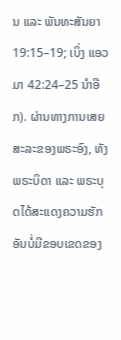ນ ແລະ ພັນທະສັນຍາ 19:15–19; ເບິ່ງ ແອວມາ 42:24–25 ນຳອີກ). ຜ່ານທາງການເສຍສະລະຂອງພຣະອົງ, ທັງພຣະບິດາ ແລະ ພຣະບຸດໄດ້ສະແດງຄວາມຮັກອັນບໍ່ມີຂອບເຂດຂອງ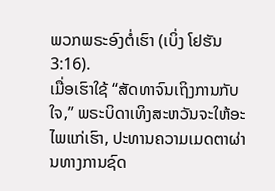ພວກພຣະອົງຕໍ່ເຮົາ (ເບິ່ງ ໂຢຮັນ 3:16).
ເມື່ອເຮົາໃຊ້ “ສັດທາຈົນເຖິງການກັບໃຈ,” ພຣະບິດາເທິງສະຫວັນຈະໃຫ້ອະໄພແກ່ເຮົາ, ປະທານຄວາມເມດຕາຜ່ານທາງການຊົດ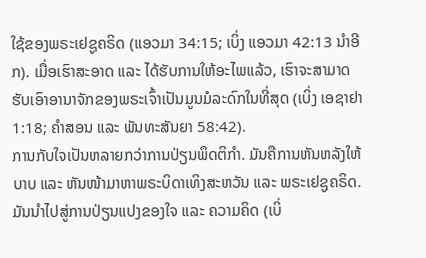ໃຊ້ຂອງພຣະເຢຊູຄຣິດ (ແອວມາ 34:15; ເບິ່ງ ແອວມາ 42:13 ນຳອີກ). ເມື່ອເຮົາສະອາດ ແລະ ໄດ້ຮັບການໃຫ້ອະໄພແລ້ວ, ເຮົາຈະສາມາດຮັບເອົາອານາຈັກຂອງພຣະເຈົ້າເປັນມູນມໍລະດົກໃນທີ່ສຸດ (ເບິ່ງ ເອຊາຢາ 1:18; ຄຳສອນ ແລະ ພັນທະສັນຍາ 58:42).
ການກັບໃຈເປັນຫລາຍກວ່າການປ່ຽນພຶດຕິກຳ. ມັນຄືການຫັນຫລັງໃຫ້ບາບ ແລະ ຫັນໜ້າມາຫາພຣະບິດາເທິງສະຫວັນ ແລະ ພຣະເຢຊູຄຣິດ. ມັນນຳໄປສູ່ການປ່ຽນແປງຂອງໃຈ ແລະ ຄວາມຄິດ (ເບິ່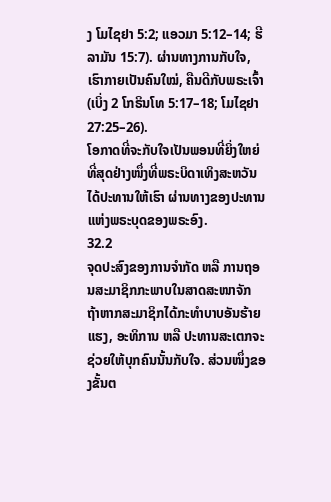ງ ໂມໄຊຢາ 5:2; ແອວມາ 5:12–14; ຮີລາມັນ 15:7). ຜ່ານທາງການກັບໃຈ, ເຮົາກາຍເປັນຄົນໃໝ່, ຄືນດີກັບພຣະເຈົ້າ (ເບິ່ງ 2 ໂກຣິນໂທ 5:17–18; ໂມໄຊຢາ 27:25–26).
ໂອກາດທີ່ຈະກັບໃຈເປັນພອນທີ່ຍິ່ງໃຫຍ່ທີ່ສຸດຢ່າງໜຶ່ງທີ່ພຣະບິດາເທິງສະຫວັນໄດ້ປະທານໃຫ້ເຮົາ ຜ່ານທາງຂອງປະທານແຫ່ງພຣະບຸດຂອງພຣະອົງ.
32.2
ຈຸດປະສົງຂອງການຈຳກັດ ຫລື ການຖອນສະມາຊິກກະພາບໃນສາດສະໜາຈັກ
ຖ້າຫາກສະມາຊິກໄດ້ກະທຳບາບອັນຮ້າຍແຮງ, ອະທິການ ຫລື ປະທານສະເຕກຈະຊ່ວຍໃຫ້ບຸກຄົນນັ້ນກັບໃຈ. ສ່ວນໜຶ່ງຂອງຂັ້ນຕ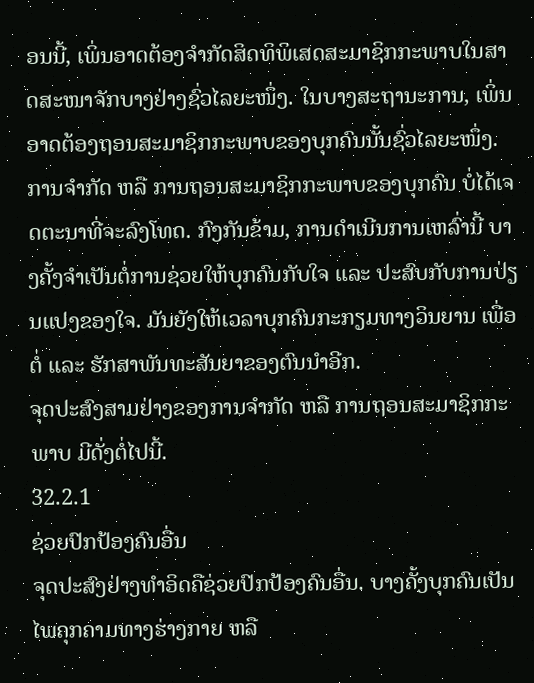ອນນີ້, ເພິ່ນອາດຕ້ອງຈຳກັດສິດທິພິເສດສະມາຊິກກະພາບໃນສາດສະໜາຈັກບາງຢ່າງຊົ່ວໄລຍະໜຶ່ງ. ໃນບາງສະຖານະການ, ເພິ່ນອາດຕ້ອງຖອນສະມາຊິກກະພາບຂອງບຸກຄົນນັ້ນຊົ່ວໄລຍະໜຶ່ງ.
ການຈຳກັດ ຫລື ການຖອນສະມາຊິກກະພາບຂອງບຸກຄົນ ບໍ່ໄດ້ເຈດຕະນາທີ່ຈະລົງໂທດ. ກົງກັນຂ້າມ, ການດຳເນີນການເຫລົ່ານີ້ ບາງຄັ້ງຈຳເປັນຕໍ່ການຊ່ວຍໃຫ້ບຸກຄົນກັບໃຈ ແລະ ປະສົບກັບການປ່ຽນແປງຂອງໃຈ. ມັນຍັງໃຫ້ເວລາບຸກຄົນກະກຽມທາງວິນຍານ ເພື່ອຕໍ່ ແລະ ຮັກສາພັນທະສັນຍາຂອງຕົນນຳອີກ.
ຈຸດປະສົງສາມຢ່າງຂອງການຈຳກັດ ຫລື ການຖອນສະມາຊິກກະພາບ ມີດັ່ງຕໍ່ໄປນີ້.
32.2.1
ຊ່ວຍປົກປ້ອງຄົນອື່ນ
ຈຸດປະສົງຢ່າງທຳອິດຄືຊ່ວຍປົກປ້ອງຄົນອື່ນ. ບາງຄັ້ງບຸກຄົນເປັນໄພຄຸກຄາມທາງຮ່າງກາຍ ຫລື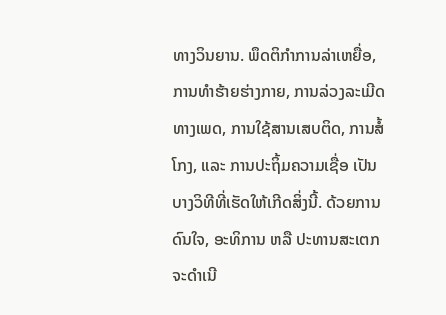ທາງວິນຍານ. ພຶດຕິກຳການລ່າເຫຍື່ອ, ການທຳຮ້າຍຮ່າງກາຍ, ການລ່ວງລະເມີດທາງເພດ, ການໃຊ້ສານເສບຕິດ, ການສໍ້ໂກງ, ແລະ ການປະຖິ້ມຄວາມເຊື່ອ ເປັນບາງວິທີທີ່ເຮັດໃຫ້ເກີດສິ່ງນີ້. ດ້ວຍການດົນໃຈ, ອະທິການ ຫລື ປະທານສະເຕກຈະດຳເນີ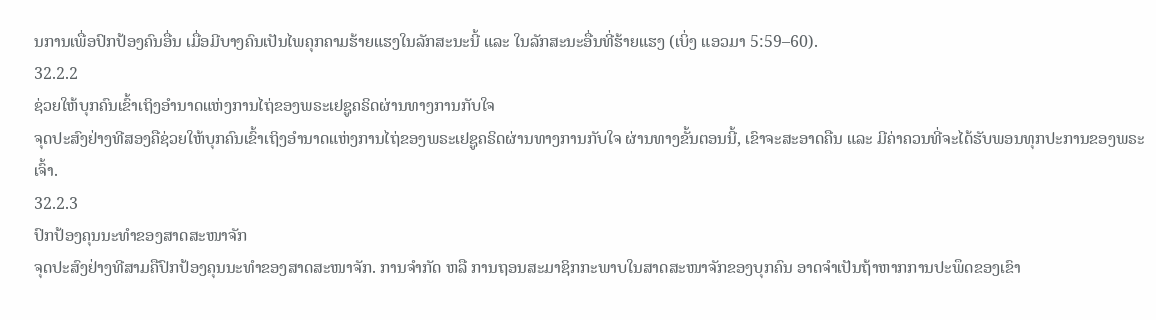ນການເພື່ອປົກປ້ອງຄົນອື່ນ ເມື່ອມີບາງຄົນເປັນໄພຄຸກຄາມຮ້າຍແຮງໃນລັກສະນະນີ້ ແລະ ໃນລັກສະນະອື່ນທີ່ຮ້າຍແຮງ (ເບິ່ງ ແອວມາ 5:59–60).
32.2.2
ຊ່ວຍໃຫ້ບຸກຄົນເຂົ້າເຖິງອຳນາດແຫ່ງການໄຖ່ຂອງພຣະເຢຊູຄຣິດຜ່ານທາງການກັບໃຈ
ຈຸດປະສົງຢ່າງທີສອງຄືຊ່ວຍໃຫ້ບຸກຄົນເຂົ້າເຖິງອຳນາດແຫ່ງການໄຖ່ຂອງພຣະເຢຊູຄຣິດຜ່ານທາງການກັບໃຈ ຜ່ານທາງຂັ້ນຕອນນີ້, ເຂົາຈະສະອາດຄືນ ແລະ ມີຄ່າຄວນທີ່ຈະໄດ້ຮັບພອນທຸກປະການຂອງພຣະເຈົ້າ.
32.2.3
ປົກປ້ອງຄຸນນະທຳຂອງສາດສະໜາຈັກ
ຈຸດປະສົງຢ່າງທີສາມຄືປົກປ້ອງຄຸນນະທຳຂອງສາດສະໜາຈັກ. ການຈຳກັດ ຫລື ການຖອນສະມາຊິກກະພາບໃນສາດສະໜາຈັກຂອງບຸກຄົນ ອາດຈຳເປັນຖ້າຫາກການປະພຶດຂອງເຂົາ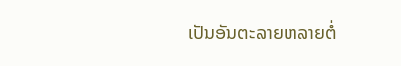ເປັນອັນຕະລາຍຫລາຍຕໍ່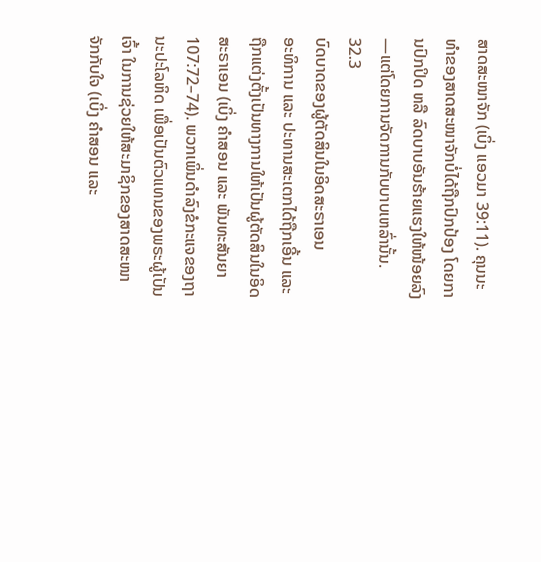ສາດສະໜາຈັກ (ເບິ່ງ ແອວມາ 39:11). ຄຸນນະທຳຂອງສາດສະໜາຈັກບໍ່ໄດ້ຖືກປົກປ້ອງ ໂດຍການປົກປິດ ຫລື ລົດບາບອັນຮ້າຍແຮງໃຫ້ໜ້ອຍລົງ—ແຕ່ໂດຍການຈັດການກັບບາບເຫລົ່ານັ້ນ.
32.3
ບົດບາດຂອງຜູ້ຕັດສິນໃນອິດສະຣາເອນ
ອະທິການ ແລະ ປະທານສະເຕກໄດ້ຖືກເອີ້ນ ແລະ ຖືກແຕ່ງຕັ້ງເປັນທາງການໃຫ້ເປັນຜູ້ຕັດສິນໃນອິດສະຣາເອນ (ເບິ່ງ ຄຳສອນ ແລະ ພັນທະສັນຍາ 107:72–74). ພວກເພິ່ນດຳລົງຂໍກະແຈຂອງຖານະປະໂລຫິດ ເພື່ອເປັນຕົວແທນຂອງພຣະຜູ້ເປັນເຈົ້າ ໃນການຊ່ວຍໃຫ້ສະມາຊິກຂອງສາດສະໜາຈັກກັບໃຈ (ເບິ່ງ ຄຳສອນ ແລະ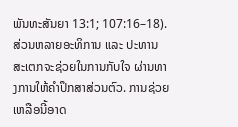ພັນທະສັນຍາ 13:1; 107:16–18).
ສ່ວນຫລາຍອະທິການ ແລະ ປະທານສະເຕກຈະຊ່ວຍໃນການກັບໃຈ ຜ່ານທາງການໃຫ້ຄຳປຶກສາສ່ວນຕົວ. ການຊ່ວຍເຫລືອນີ້ອາດ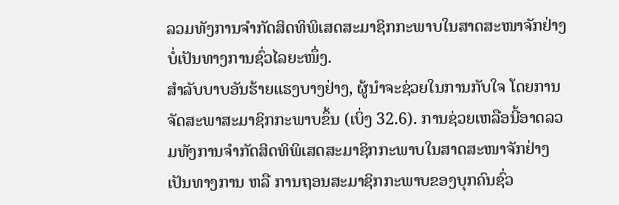ລວມທັງການຈຳກັດສິດທິພິເສດສະມາຊິກກະພາບໃນສາດສະໜາຈັກຢ່າງບໍ່ເປັນທາງການຊົ່ວໄລຍະໜຶ່ງ.
ສຳລັບບາບອັນຮ້າຍແຮງບາງຢ່າງ, ຜູ້ນຳຈະຊ່ວຍໃນການກັບໃຈ ໂດຍການຈັດສະພາສະມາຊິກກະພາບຂຶ້ນ (ເບິ່ງ 32.6). ການຊ່ວຍເຫລືອນີ້ອາດລວມທັງການຈຳກັດສິດທິພິເສດສະມາຊິກກະພາບໃນສາດສະໜາຈັກຢ່າງເປັນທາງການ ຫລື ການຖອນສະມາຊິກກະພາບຂອງບຸກຄົນຊົ່ວ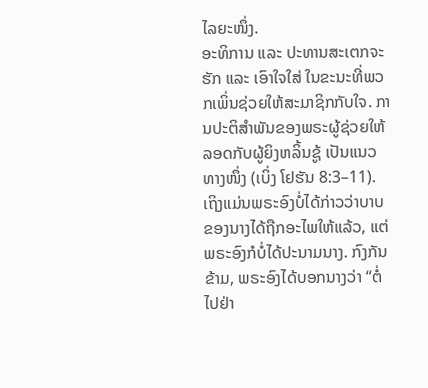ໄລຍະໜຶ່ງ.
ອະທິການ ແລະ ປະທານສະເຕກຈະຮັກ ແລະ ເອົາໃຈໃສ່ ໃນຂະນະທີ່ພວກເພິ່ນຊ່ວຍໃຫ້ສະມາຊິກກັບໃຈ. ການປະຕິສຳພັນຂອງພຣະຜູ້ຊ່ວຍໃຫ້ລອດກັບຜູ້ຍິງຫລິ້ນຊູ້ ເປັນແນວທາງໜຶ່ງ (ເບິ່ງ ໂຢຮັນ 8:3–11). ເຖິງແມ່ນພຣະອົງບໍ່ໄດ້ກ່າວວ່າບາບຂອງນາງໄດ້ຖືກອະໄພໃຫ້ແລ້ວ, ແຕ່ພຣະອົງກໍບໍ່ໄດ້ປະນາມນາງ. ກົງກັນຂ້າມ, ພຣະອົງໄດ້ບອກນາງວ່າ “ຕໍ່ໄປຢ່າ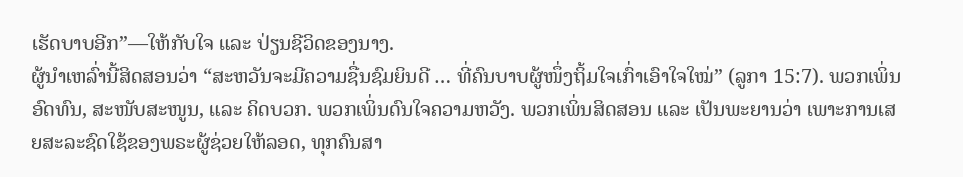ເຮັດບາບອີກ”—ໃຫ້ກັບໃຈ ແລະ ປ່ຽນຊີວິດຂອງນາງ.
ຜູ້ນຳເຫລົ່ານີ້ສິດສອນວ່າ “ສະຫວັນຈະມີຄວາມຊື່ນຊົມຍິນດີ … ທີ່ຄົນບາບຜູ້ໜຶ່ງຖິ້ມໃຈເກົ່າເອົາໃຈໃໝ່” (ລູກາ 15:7). ພວກເພິ່ນອົດທົນ, ສະໜັບສະໜູນ, ແລະ ຄິດບວກ. ພວກເພິ່ນດົນໃຈຄວາມຫວັງ. ພວກເພິ່ນສິດສອນ ແລະ ເປັນພະຍານວ່າ ເພາະການເສຍສະລະຊົດໃຊ້ຂອງພຣະຜູ້ຊ່ວຍໃຫ້ລອດ, ທຸກຄົນສາ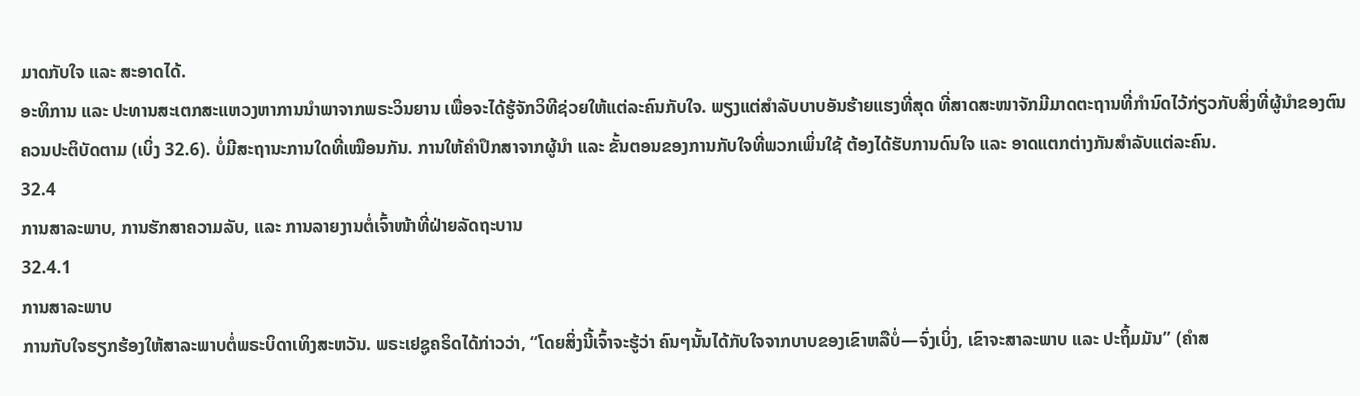ມາດກັບໃຈ ແລະ ສະອາດໄດ້.
ອະທິການ ແລະ ປະທານສະເຕກສະແຫວງຫາການນຳພາຈາກພຣະວິນຍານ ເພື່ອຈະໄດ້ຮູ້ຈັກວິທີຊ່ວຍໃຫ້ແຕ່ລະຄົນກັບໃຈ. ພຽງແຕ່ສຳລັບບາບອັນຮ້າຍແຮງທີ່ສຸດ ທີ່ສາດສະໜາຈັກມີມາດຕະຖານທີ່ກຳນົດໄວ້ກ່ຽວກັບສິ່ງທີ່ຜູ້ນຳຂອງຕົນຄວນປະຕິບັດຕາມ (ເບິ່ງ 32.6). ບໍ່ມີສະຖານະການໃດທີ່ເໝືອນກັນ. ການໃຫ້ຄຳປຶກສາຈາກຜູ້ນຳ ແລະ ຂັ້ນຕອນຂອງການກັບໃຈທີ່ພວກເພິ່ນໃຊ້ ຕ້ອງໄດ້ຮັບການດົນໃຈ ແລະ ອາດແຕກຕ່າງກັນສຳລັບແຕ່ລະຄົນ.
32.4
ການສາລະພາບ, ການຮັກສາຄວາມລັບ, ແລະ ການລາຍງານຕໍ່ເຈົ້າໜ້າທີ່ຝ່າຍລັດຖະບານ
32.4.1
ການສາລະພາບ
ການກັບໃຈຮຽກຮ້ອງໃຫ້ສາລະພາບຕໍ່ພຣະບິດາເທິງສະຫວັນ. ພຣະເຢຊູຄຣິດໄດ້ກ່າວວ່າ, “ໂດຍສິ່ງນີ້ເຈົ້າຈະຮູ້ວ່າ ຄົນໆນັ້ນໄດ້ກັບໃຈຈາກບາບຂອງເຂົາຫລືບໍ່—ຈົ່ງເບິ່ງ, ເຂົາຈະສາລະພາບ ແລະ ປະຖິ້ມມັນ” (ຄຳສ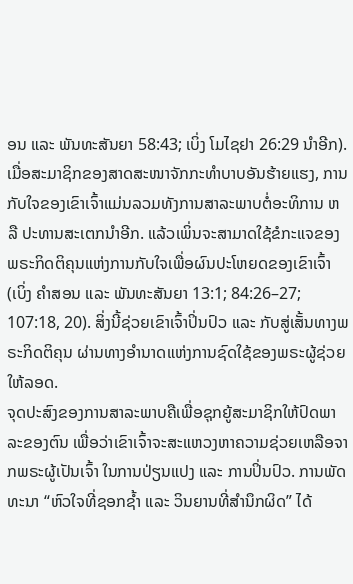ອນ ແລະ ພັນທະສັນຍາ 58:43; ເບິ່ງ ໂມໄຊຢາ 26:29 ນຳອີກ).
ເມື່ອສະມາຊິກຂອງສາດສະໜາຈັກກະທຳບາບອັນຮ້າຍແຮງ, ການກັບໃຈຂອງເຂົາເຈົ້າແມ່ນລວມທັງການສາລະພາບຕໍ່ອະທິການ ຫລື ປະທານສະເຕກນຳອີກ. ແລ້ວເພິ່ນຈະສາມາດໃຊ້ຂໍກະແຈຂອງພຣະກິດຕິຄຸນແຫ່ງການກັບໃຈເພື່ອຜົນປະໂຫຍດຂອງເຂົາເຈົ້າ (ເບິ່ງ ຄຳສອນ ແລະ ພັນທະສັນຍາ 13:1; 84:26–27; 107:18, 20). ສິ່ງນີ້ຊ່ວຍເຂົາເຈົ້າປິ່ນປົວ ແລະ ກັບສູ່ເສັ້ນທາງພຣະກິດຕິຄຸນ ຜ່ານທາງອຳນາດແຫ່ງການຊົດໃຊ້ຂອງພຣະຜູ້ຊ່ວຍໃຫ້ລອດ.
ຈຸດປະສົງຂອງການສາລະພາບຄືເພື່ອຊຸກຍູ້ສະມາຊິກໃຫ້ປົດພາລະຂອງຕົນ ເພື່ອວ່າເຂົາເຈົ້າຈະສະແຫວງຫາຄວາມຊ່ວຍເຫລືອຈາກພຣະຜູ້ເປັນເຈົ້າ ໃນການປ່ຽນແປງ ແລະ ການປິ່ນປົວ. ການພັດທະນາ “ຫົວໃຈທີ່ຊອກຊ້ຳ ແລະ ວິນຍານທີ່ສຳນຶກຜິດ” ໄດ້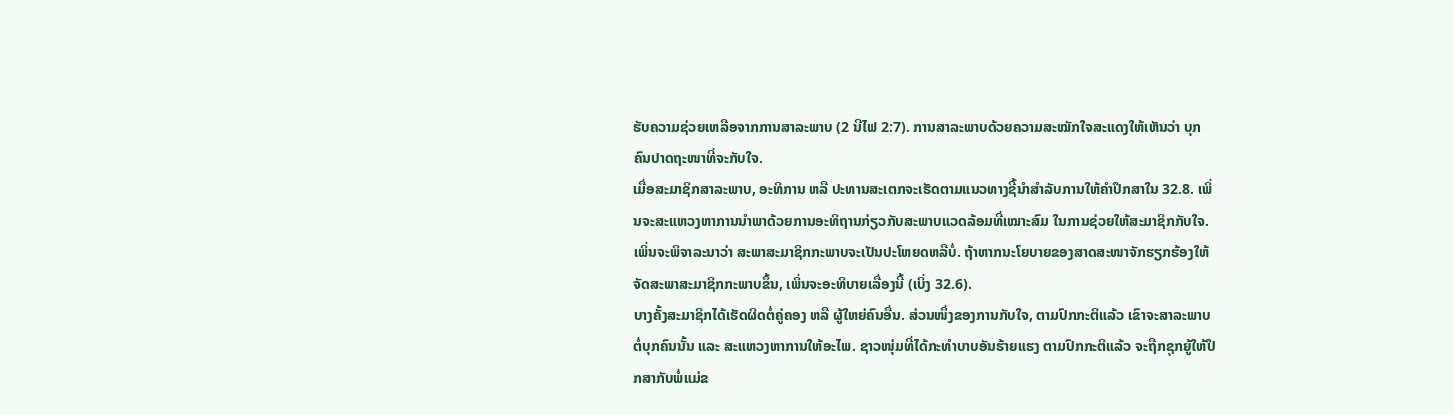ຮັບຄວາມຊ່ວຍເຫລືອຈາກການສາລະພາບ (2 ນີໄຟ 2:7). ການສາລະພາບດ້ວຍຄວາມສະໝັກໃຈສະແດງໃຫ້ເຫັນວ່າ ບຸກຄົນປາດຖະໜາທີ່ຈະກັບໃຈ.
ເມື່ອສະມາຊິກສາລະພາບ, ອະທິການ ຫລື ປະທານສະເຕກຈະເຮັດຕາມແນວທາງຊີ້ນຳສຳລັບການໃຫ້ຄຳປຶກສາໃນ 32.8. ເພິ່ນຈະສະແຫວງຫາການນຳພາດ້ວຍການອະທິຖານກ່ຽວກັບສະພາບແວດລ້ອມທີ່ເໝາະສົມ ໃນການຊ່ວຍໃຫ້ສະມາຊິກກັບໃຈ. ເພິ່ນຈະພິຈາລະນາວ່າ ສະພາສະມາຊິກກະພາບຈະເປັນປະໂຫຍດຫລືບໍ່. ຖ້າຫາກນະໂຍບາຍຂອງສາດສະໜາຈັກຮຽກຮ້ອງໃຫ້ຈັດສະພາສະມາຊິກກະພາບຂຶ້ນ, ເພິ່ນຈະອະທິບາຍເລື່ອງນີ້ (ເບິ່ງ 32.6).
ບາງຄັ້ງສະມາຊິກໄດ້ເຮັດຜິດຕໍ່ຄູ່ຄອງ ຫລື ຜູ້ໃຫຍ່ຄົນອື່ນ. ສ່ວນໜຶ່ງຂອງການກັບໃຈ, ຕາມປົກກະຕິແລ້ວ ເຂົາຈະສາລະພາບຕໍ່ບຸກຄົນນັ້ນ ແລະ ສະແຫວງຫາການໃຫ້ອະໄພ. ຊາວໜຸ່ມທີ່ໄດ້ກະທຳບາບອັນຮ້າຍແຮງ ຕາມປົກກະຕິແລ້ວ ຈະຖືກຊຸກຍູ້ໃຫ້ປຶກສາກັບພໍ່ແມ່ຂ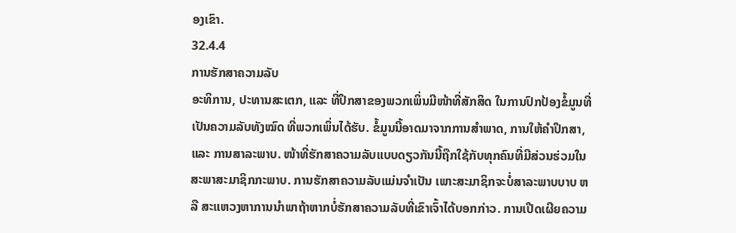ອງເຂົາ.
32.4.4
ການຮັກສາຄວາມລັບ
ອະທິການ, ປະທານສະເຕກ, ແລະ ທີ່ປຶກສາຂອງພວກເພິ່ນມີໜ້າທີ່ສັກສິດ ໃນການປົກປ້ອງຂໍ້ມູນທີ່ເປັນຄວາມລັບທັງໝົດ ທີ່ພວກເພິ່ນໄດ້ຮັບ. ຂໍ້ມູນນີ້ອາດມາຈາກການສຳພາດ, ການໃຫ້ຄຳປຶກສາ, ແລະ ການສາລະພາບ. ໜ້າທີ່ຮັກສາຄວາມລັບແບບດຽວກັນນີ້ຖືກໃຊ້ກັບທຸກຄົນທີ່ມີສ່ວນຮ່ວມໃນສະພາສະມາຊິກກະພາບ. ການຮັກສາຄວາມລັບແມ່ນຈຳເປັນ ເພາະສະມາຊິກຈະບໍ່ສາລະພາບບາບ ຫລື ສະແຫວງຫາການນຳພາຖ້າຫາກບໍ່ຮັກສາຄວາມລັບທີ່ເຂົາເຈົ້າໄດ້ບອກກ່າວ. ການເປີດເຜີຍຄວາມ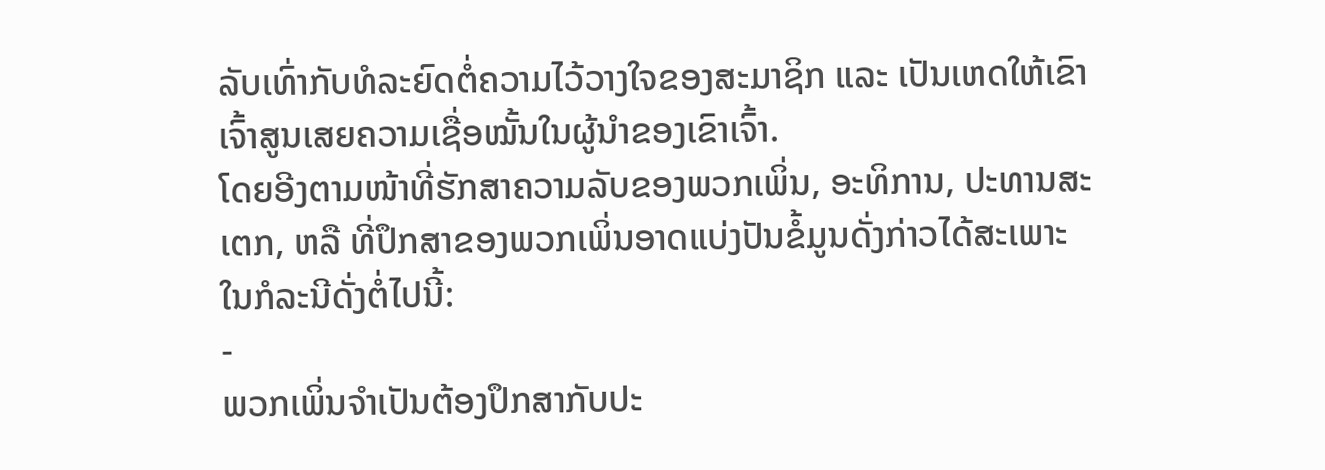ລັບເທົ່າກັບທໍລະຍົດຕໍ່ຄວາມໄວ້ວາງໃຈຂອງສະມາຊິກ ແລະ ເປັນເຫດໃຫ້ເຂົາເຈົ້າສູນເສຍຄວາມເຊື່ອໝັ້ນໃນຜູ້ນຳຂອງເຂົາເຈົ້າ.
ໂດຍອີງຕາມໜ້າທີ່ຮັກສາຄວາມລັບຂອງພວກເພິ່ນ, ອະທິການ, ປະທານສະເຕກ, ຫລື ທີ່ປຶກສາຂອງພວກເພິ່ນອາດແບ່ງປັນຂໍ້ມູນດັ່ງກ່າວໄດ້ສະເພາະໃນກໍລະນີດັ່ງຕໍ່ໄປນີ້:
-
ພວກເພິ່ນຈຳເປັນຕ້ອງປຶກສາກັບປະ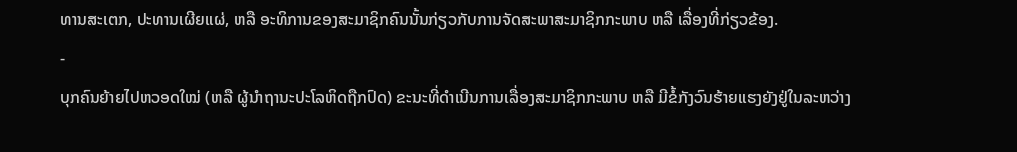ທານສະເຕກ, ປະທານເຜີຍແຜ່, ຫລື ອະທິການຂອງສະມາຊິກຄົນນັ້ນກ່ຽວກັບການຈັດສະພາສະມາຊິກກະພາບ ຫລື ເລື່ອງທີ່ກ່ຽວຂ້ອງ.
-
ບຸກຄົນຍ້າຍໄປຫວອດໃໝ່ (ຫລື ຜູ້ນຳຖານະປະໂລຫິດຖືກປົດ) ຂະນະທີ່ດຳເນີນການເລື່ອງສະມາຊິກກະພາບ ຫລື ມີຂໍ້ກັງວົນຮ້າຍແຮງຍັງຢູ່ໃນລະຫວ່າງ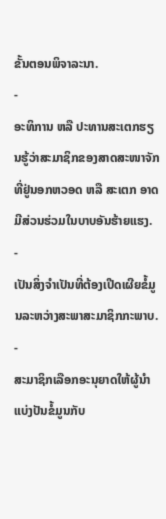ຂັ້ນຕອນພິຈາລະນາ.
-
ອະທິການ ຫລື ປະທານສະເຕກຮຽນຮູ້ວ່າສະມາຊິກຂອງສາດສະໜາຈັກທີ່ຢູ່ນອກຫວອດ ຫລື ສະເຕກ ອາດມີສ່ວນຮ່ວມໃນບາບອັນຮ້າຍແຮງ.
-
ເປັນສິ່ງຈຳເປັນທີ່ຕ້ອງເປີດເຜີຍຂໍ້ມູນລະຫວ່າງສະພາສະມາຊິກກະພາບ.
-
ສະມາຊິກເລືອກອະນຸຍາດໃຫ້ຜູ້ນຳແບ່ງປັນຂໍ້ມູນກັບ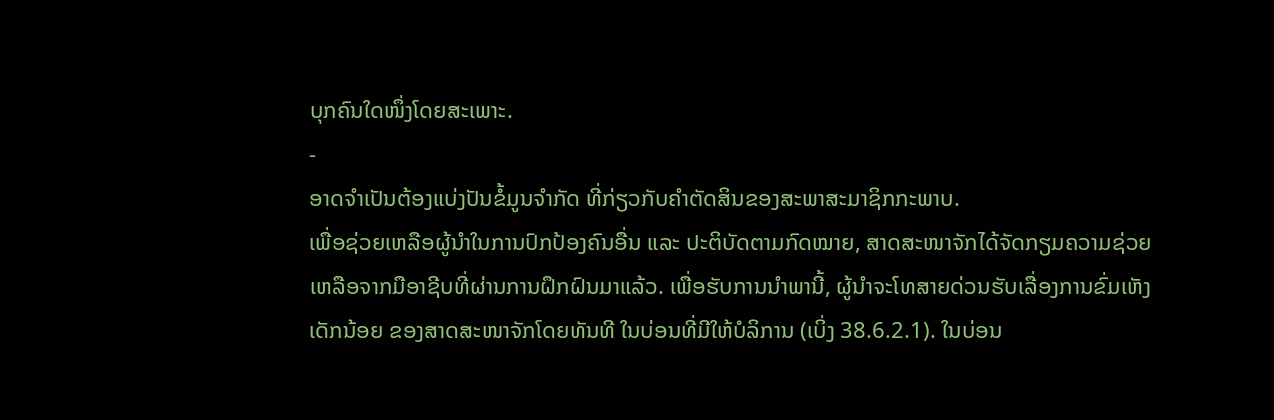ບຸກຄົນໃດໜຶ່ງໂດຍສະເພາະ.
-
ອາດຈຳເປັນຕ້ອງແບ່ງປັນຂໍ້ມູນຈຳກັດ ທີ່ກ່ຽວກັບຄຳຕັດສິນຂອງສະພາສະມາຊິກກະພາບ.
ເພື່ອຊ່ວຍເຫລືອຜູ້ນຳໃນການປົກປ້ອງຄົນອື່ນ ແລະ ປະຕິບັດຕາມກົດໝາຍ, ສາດສະໜາຈັກໄດ້ຈັດກຽມຄວາມຊ່ວຍເຫລືອຈາກມືອາຊີບທີ່ຜ່ານການຝຶກຝົນມາແລ້ວ. ເພື່ອຮັບການນຳພານີ້, ຜູ້ນຳຈະໂທສາຍດ່ວນຮັບເລື່ອງການຂົ່ມເຫັງເດັກນ້ອຍ ຂອງສາດສະໜາຈັກໂດຍທັນທີ ໃນບ່ອນທີ່ມີໃຫ້ບໍລິການ (ເບິ່ງ 38.6.2.1). ໃນບ່ອນ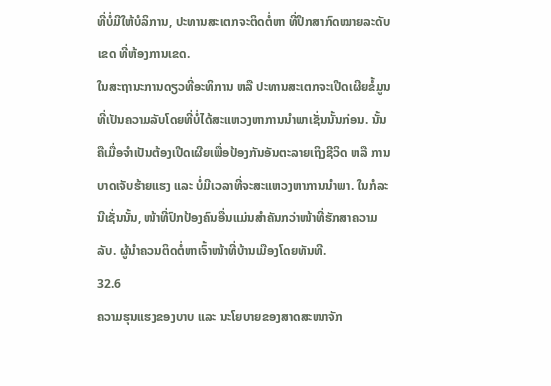ທີ່ບໍ່ມີໃຫ້ບໍລິການ, ປະທານສະເຕກຈະຕິດຕໍ່ຫາ ທີ່ປຶກສາກົດໝາຍລະດັບເຂດ ທີ່ຫ້ອງການເຂດ.
ໃນສະຖານະການດຽວທີ່ອະທິການ ຫລື ປະທານສະເຕກຈະເປີດເຜີຍຂໍ້ມູນທີ່ເປັນຄວາມລັບໂດຍທີ່ບໍ່ໄດ້ສະແຫວງຫາການນຳພາເຊັ່ນນັ້ນກ່ອນ. ນັ້ນຄືເມື່ອຈຳເປັນຕ້ອງເປີດເຜີຍເພື່ອປ້ອງກັນອັນຕະລາຍເຖິງຊີວິດ ຫລື ການບາດເຈັບຮ້າຍແຮງ ແລະ ບໍ່ມີເວລາທີ່ຈະສະແຫວງຫາການນຳພາ. ໃນກໍລະນີເຊັ່ນນັ້ນ, ໜ້າທີ່ປົກປ້ອງຄົນອື່ນແມ່ນສຳຄັນກວ່າໜ້າທີ່ຮັກສາຄວາມລັບ. ຜູ້ນຳຄວນຕິດຕໍ່ຫາເຈົ້າໜ້າທີ່ບ້ານເມືອງໂດຍທັນທີ.
32.6
ຄວາມຮຸນແຮງຂອງບາບ ແລະ ນະໂຍບາຍຂອງສາດສະໜາຈັກ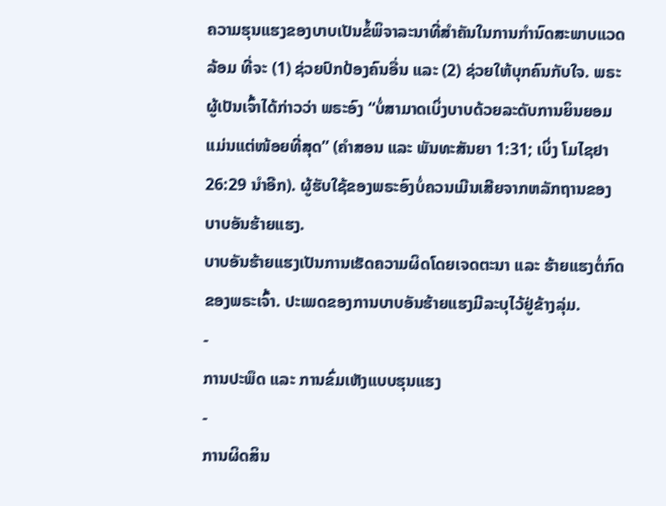ຄວາມຮຸນແຮງຂອງບາບເປັນຂໍ້ພິຈາລະນາທີ່ສຳຄັນໃນການກຳນົດສະພາບແວດລ້ອມ ທີ່ຈະ (1) ຊ່ວຍປົກປ້ອງຄົນອື່ນ ແລະ (2) ຊ່ວຍໃຫ້ບຸກຄົນກັບໃຈ. ພຣະຜູ້ເປັນເຈົ້າໄດ້ກ່າວວ່າ ພຣະອົງ “ບໍ່ສາມາດເບິ່ງບາບດ້ວຍລະດັບການຍິນຍອມແມ່ນແຕ່ໜ້ອຍທີ່ສຸດ” (ຄຳສອນ ແລະ ພັນທະສັນຍາ 1:31; ເບິ່ງ ໂມໄຊຢາ 26:29 ນຳອີກ). ຜູ້ຮັບໃຊ້ຂອງພຣະອົງບໍ່ຄວນເມີນເສີຍຈາກຫລັກຖານຂອງບາບອັນຮ້າຍແຮງ.
ບາບອັນຮ້າຍແຮງເປັນການເຮັດຄວາມຜິດໂດຍເຈດຕະນາ ແລະ ຮ້າຍແຮງຕໍ່ກົດຂອງພຣະເຈົ້າ. ປະເພດຂອງການບາບອັນຮ້າຍແຮງມີລະບຸໄວ້ຢູ່ຂ້າງລຸ່ມ.
-
ການປະພຶດ ແລະ ການຂົ່ມເຫັງແບບຮຸນແຮງ
-
ການຜິດສິນ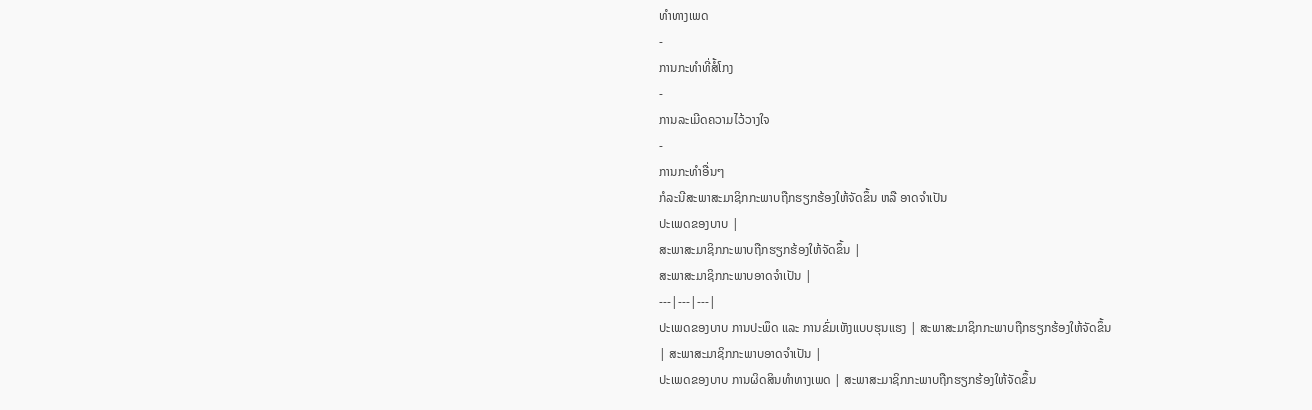ທຳທາງເພດ
-
ການກະທຳທີ່ສໍ້ໂກງ
-
ການລະເມີດຄວາມໄວ້ວາງໃຈ
-
ການກະທຳອື່ນໆ
ກໍລະນີສະພາສະມາຊິກກະພາບຖືກຮຽກຮ້ອງໃຫ້ຈັດຂຶ້ນ ຫລື ອາດຈຳເປັນ
ປະເພດຂອງບາບ |
ສະພາສະມາຊິກກະພາບຖືກຮຽກຮ້ອງໃຫ້ຈັດຂຶ້ນ |
ສະພາສະມາຊິກກະພາບອາດຈຳເປັນ |
---|---|---|
ປະເພດຂອງບາບ ການປະພຶດ ແລະ ການຂົ່ມເຫັງແບບຮຸນແຮງ | ສະພາສະມາຊິກກະພາບຖືກຮຽກຮ້ອງໃຫ້ຈັດຂຶ້ນ
| ສະພາສະມາຊິກກະພາບອາດຈຳເປັນ |
ປະເພດຂອງບາບ ການຜິດສິນທຳທາງເພດ | ສະພາສະມາຊິກກະພາບຖືກຮຽກຮ້ອງໃຫ້ຈັດຂຶ້ນ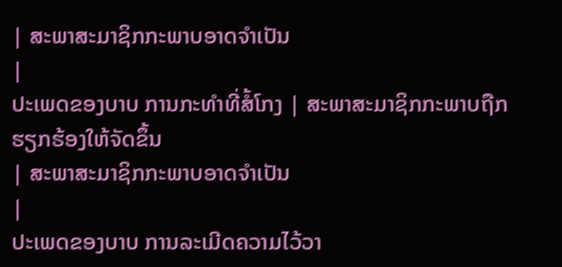| ສະພາສະມາຊິກກະພາບອາດຈຳເປັນ
|
ປະເພດຂອງບາບ ການກະທຳທີ່ສໍ້ໂກງ | ສະພາສະມາຊິກກະພາບຖືກຮຽກຮ້ອງໃຫ້ຈັດຂຶ້ນ
| ສະພາສະມາຊິກກະພາບອາດຈຳເປັນ
|
ປະເພດຂອງບາບ ການລະເມີດຄວາມໄວ້ວາ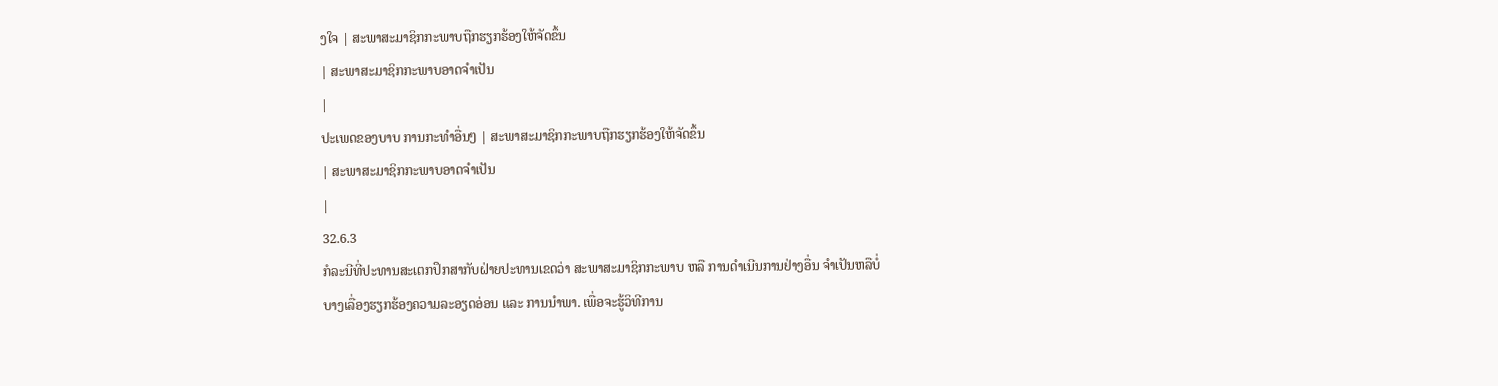ງໃຈ | ສະພາສະມາຊິກກະພາບຖືກຮຽກຮ້ອງໃຫ້ຈັດຂຶ້ນ
| ສະພາສະມາຊິກກະພາບອາດຈຳເປັນ
|
ປະເພດຂອງບາບ ການກະທຳອື່ນໆ | ສະພາສະມາຊິກກະພາບຖືກຮຽກຮ້ອງໃຫ້ຈັດຂຶ້ນ
| ສະພາສະມາຊິກກະພາບອາດຈຳເປັນ
|
32.6.3
ກໍລະນີທີ່ປະທານສະເຕກປຶກສາກັບຝ່າຍປະທານເຂດວ່າ ສະພາສະມາຊິກກະພາບ ຫລື ການດຳເນີນການຢ່າງອື່ນ ຈຳເປັນຫລືບໍ່
ບາງເລື່ອງຮຽກຮ້ອງຄວາມລະອຽດອ່ອນ ແລະ ການນຳພາ. ເພື່ອຈະຮູ້ວິທີການ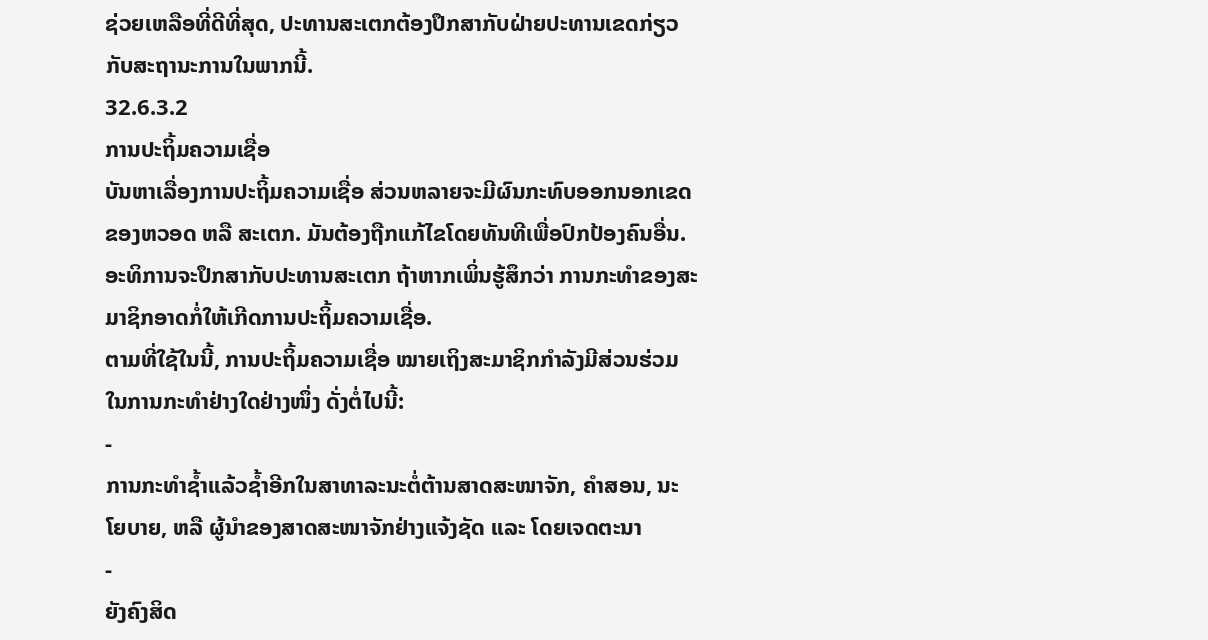ຊ່ວຍເຫລືອທີ່ດີທີ່ສຸດ, ປະທານສະເຕກຕ້ອງປຶກສາກັບຝ່າຍປະທານເຂດກ່ຽວກັບສະຖານະການໃນພາກນີ້.
32.6.3.2
ການປະຖິ້ມຄວາມເຊື່ອ
ບັນຫາເລື່ອງການປະຖິ້ມຄວາມເຊື່ອ ສ່ວນຫລາຍຈະມີຜົນກະທົບອອກນອກເຂດຂອງຫວອດ ຫລື ສະເຕກ. ມັນຕ້ອງຖືກແກ້ໄຂໂດຍທັນທີເພື່ອປົກປ້ອງຄົນອື່ນ.
ອະທິການຈະປຶກສາກັບປະທານສະເຕກ ຖ້າຫາກເພິ່ນຮູ້ສຶກວ່າ ການກະທຳຂອງສະມາຊິກອາດກໍ່ໃຫ້ເກີດການປະຖິ້ມຄວາມເຊື່ອ.
ຕາມທີ່ໃຊ້ໃນນີ້, ການປະຖິ້ມຄວາມເຊື່ອ ໝາຍເຖິງສະມາຊິກກຳລັງມີສ່ວນຮ່ວມໃນການກະທຳຢ່າງໃດຢ່າງໜຶ່ງ ດັ່ງຕໍ່ໄປນີ້:
-
ການກະທຳຊ້ຳແລ້ວຊ້ຳອີກໃນສາທາລະນະຕໍ່ຕ້ານສາດສະໜາຈັກ, ຄຳສອນ, ນະໂຍບາຍ, ຫລື ຜູ້ນຳຂອງສາດສະໜາຈັກຢ່າງແຈ້ງຊັດ ແລະ ໂດຍເຈດຕະນາ
-
ຍັງຄົງສິດ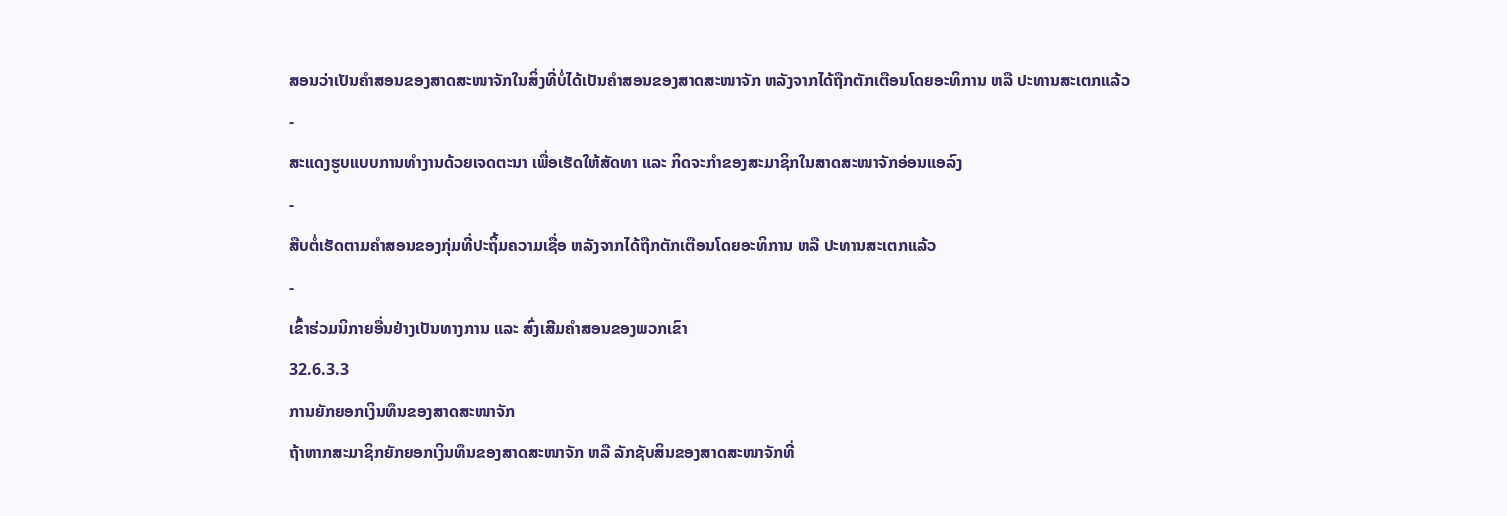ສອນວ່າເປັນຄຳສອນຂອງສາດສະໜາຈັກໃນສິ່ງທີ່ບໍ່ໄດ້ເປັນຄຳສອນຂອງສາດສະໜາຈັກ ຫລັງຈາກໄດ້ຖືກຕັກເຕືອນໂດຍອະທິການ ຫລື ປະທານສະເຕກແລ້ວ
-
ສະແດງຮູບແບບການທຳງານດ້ວຍເຈດຕະນາ ເພື່ອເຮັດໃຫ້ສັດທາ ແລະ ກິດຈະກຳຂອງສະມາຊິກໃນສາດສະໜາຈັກອ່ອນແອລົງ
-
ສືບຕໍ່ເຮັດຕາມຄຳສອນຂອງກຸ່ມທີ່ປະຖິ້ມຄວາມເຊື່ອ ຫລັງຈາກໄດ້ຖືກຕັກເຕືອນໂດຍອະທິການ ຫລື ປະທານສະເຕກແລ້ວ
-
ເຂົ້າຮ່ວມນິກາຍອື່ນຢ່າງເປັນທາງການ ແລະ ສົ່ງເສີມຄຳສອນຂອງພວກເຂົາ
32.6.3.3
ການຍັກຍອກເງິນທຶນຂອງສາດສະໜາຈັກ
ຖ້າຫາກສະມາຊິກຍັກຍອກເງິນທຶນຂອງສາດສະໜາຈັກ ຫລື ລັກຊັບສິນຂອງສາດສະໜາຈັກທີ່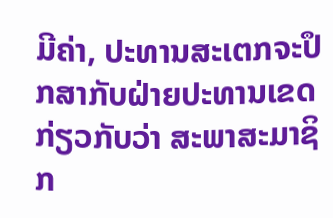ມີຄ່າ, ປະທານສະເຕກຈະປຶກສາກັບຝ່າຍປະທານເຂດກ່ຽວກັບວ່າ ສະພາສະມາຊິກ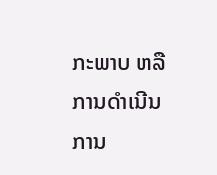ກະພາບ ຫລື ການດຳເນີນການ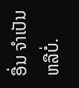ອື່ນ ຈຳເປັນຫລືບໍ່.